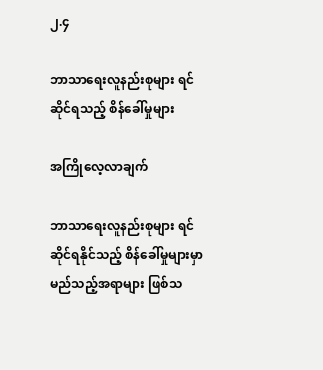၂.၄

ဘာသာရေးလူနည်းစုများ ရင်ဆိုင်ရသည့် စိန်ခေါ်မှုများ

အကြိုလေ့လာချက်

ဘာသာရေးလူနည်းစုများ ရင်ဆိုင်ရနိုင်သည့် စိန်ခေါ်မှုများမှာ မည်သည့်အရာများ ဖြစ်သ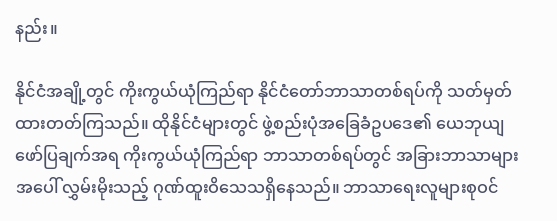နည်း။

နိုင်ငံအချို့တွင် ကိုးကွယ်ယုံကြည်ရာ နိုင်ငံတော်ဘာသာတစ်ရပ်ကို သတ်မှတ်ထားတတ်ကြသည်။ ထိုနိုင်ငံများတွင် ဖွဲ့စည်းပုံအခြေခံဥပဒေ၏ ယေဘုယျဖော်ပြချက်အရ ကိုးကွယ်ယုံကြည်ရာ ဘာသာတစ်ရပ်တွင် အခြားဘာသာများအပေါ် လွှမ်းမိုးသည့် ဂုဏ်ထူးဝိသေသရှိနေသည်။ ဘာသာရေးလူများစုဝင်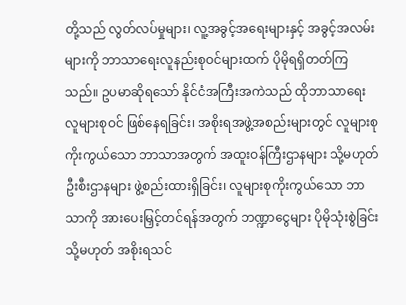တို့သည် လွတ်လပ်မှုများ၊ လူ့အခွင့်အရေးများနှင့် အခွင့်အလမ်းများကို ဘာသာရေးလူနည်းစုဝင်များထက် ပိုမိုရရှိတတ်ကြသည်။ ဥပမာဆိုရသော် နိုင်ငံအကြီးအကဲသည် ထိုဘာသာရေးလူများစုဝင် ဖြစ်နေရခြင်း၊ အစိုးရအဖွဲ့အစည်းများတွင် လူများစုကိုးကွယ်သော ဘာသာအတွက် အထူးဝန်ကြီးဌာနများ သို့မဟုတ် ဦးစီးဌာနများ ဖွဲ့စည်းထားရှိခြင်း၊ လူများစုကိုးကွယ်သော ဘာသာကို အားပေးမြှင့်တင်ရန်အတွက် ဘဏ္ဍာငွေများ ပိုမိုသုံးစွဲခြင်း သို့မဟုတ် အစိုးရသင်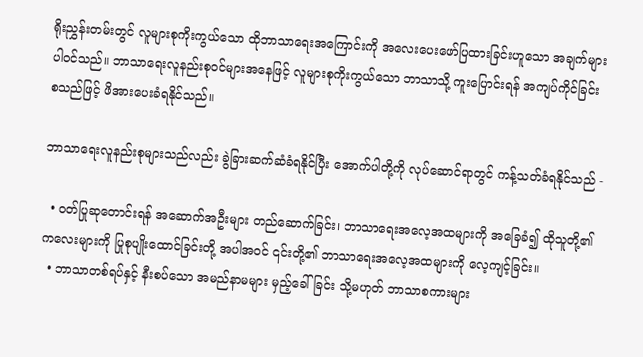ရိုးညွှန်းတမ်းတွင် လူများစုကိုးကွယ်သော ထိုဘာသာရေးအကြောင်းကို အလေးပေးဖော်ပြထားခြင်းဟူသော အချက်များ ပါဝင်သည်။ ဘာသာရေးလူနည်းစုဝင်များအနေဖြင့် လူများစုကိုးကွယ်သော ဘာသာသို့ ကူးပြောင်းရန် အကျပ်ကိုင်ခြင်း စသည်ဖြင့် ဖိအားပေးခံရနိုင်သည်။

ဘာသာရေးလူနည်းစုများသည်လည်း ခွဲခြားဆက်ဆံခံရနိုင်ပြီး အောက်ပါတို့ကို လုပ်ဆောင်ရာတွင် ကန့်သတ်ခံရနိုင်သည် -

  • ဝတ်ပြုဆုတောင်းရန် အဆောက်အဦးများ တည်ဆောက်ခြင်း၊ ဘာသာရေးအလေ့အထများကို အခြေခံ၍ ထိုသူတို့၏ ကလေးများကို ပြုစုပျိုးထောင်ခြင်းတို့ အပါအဝင် ၎င်းတို့၏ ဘာသာရေးအလေ့အထများကို လေ့ကျင့်ခြင်း။
  • ဘာသာတစ်ရပ်နှင့် နီးစပ်သော အမည်နာမများ မှည့်ခေါ်ခြင်း သို့မဟုတ် ဘာသာစကားများ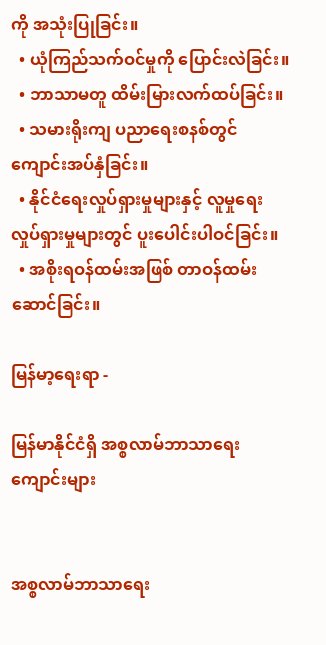ကို အသုံးပြုခြင်း။
  • ယုံကြည်သက်ဝင်မှုကို ပြောင်းလဲခြင်း။
  • ဘာသာမတူ ထိမ်းမြားလက်ထပ်ခြင်း။
  • သမားရိုးကျ ပညာရေးစနစ်တွင် ကျောင်းအပ်နှံခြင်း။
  • နိုင်ငံရေးလှုပ်ရှားမှုများနှင့် လူမှုရေး လှုပ်ရှားမှုများတွင် ပူးပေါင်းပါဝင်ခြင်း။
  • အစိုးရဝန်ထမ်းအဖြစ် တာဝန်ထမ်းဆောင်ခြင်း။

မြန်မာ့ရေးရာ -

မြန်မာနိုင်ငံရှိ အစ္စလာမ်ဘာသာရေးကျောင်းများ


အစ္စလာမ်ဘာသာရေး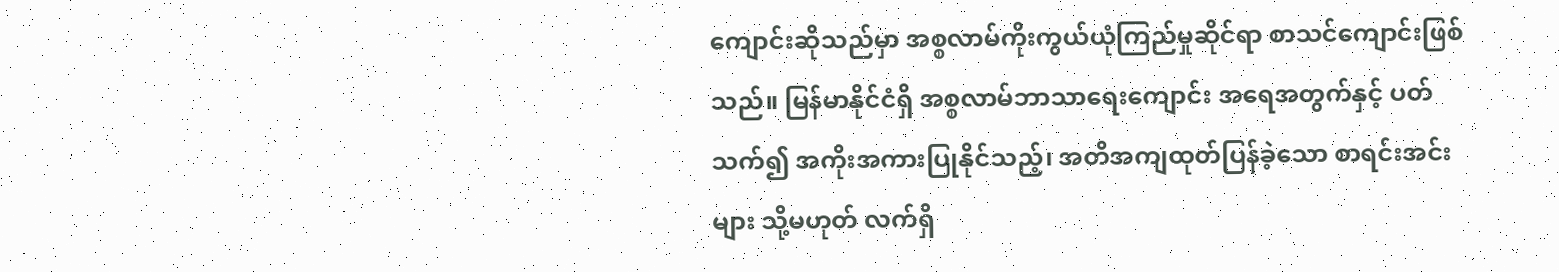ကျောင်းဆိုသည်မှာ အစ္စလာမ်ကိုးကွယ်ယုံကြည်မှုဆိုင်ရာ စာသင်ကျောင်းဖြစ်သည်။ မြန်မာနိုင်ငံရှိ အစ္စလာမ်ဘာသာရေးကျောင်း အရေအတွက်နှင့် ပတ်သက်၍ အကိုးအကားပြုနိုင်သည့်၊ အတိအကျထုတ်ပြန်ခဲ့သော စာရင်းအင်းများ သို့မဟုတ် လက်ရှိ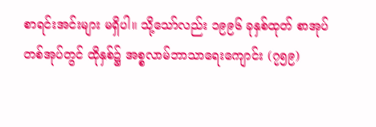စာရင်းအင်းများ မရှိပါ။ သို့သော်လည်း ၁၉၉၆ ခုနှစ်ထုတ် စာအုပ်တစ်အုပ်တွင် ထိုနှစ်၌ အစ္စလာမ်ဘာသာရေးကျောင်း (၇၅၉)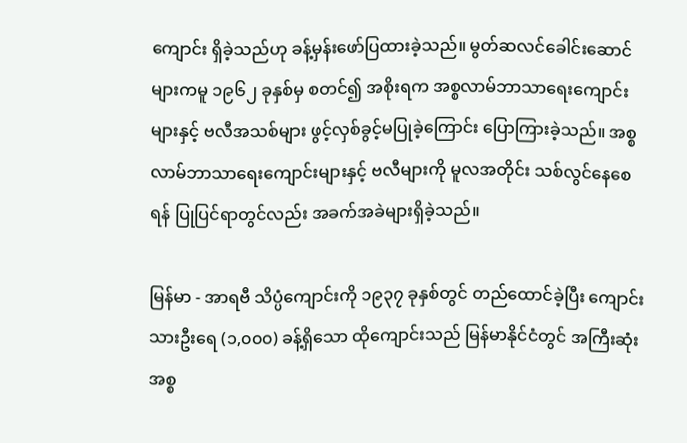ကျောင်း ရှိခဲ့သည်ဟု ခန့်မှန်းဖော်ပြထားခဲ့သည်။ မွတ်ဆလင်ခေါင်းဆောင်များကမူ ၁၉၆၂ ခုနှစ်မှ စတင်၍ အစိုးရက အစ္စလာမ်ဘာသာရေးကျောင်းများနှင့် ဗလီအသစ်များ ဖွင့်လှစ်ခွင့်မပြုခဲ့ကြောင်း ပြောကြားခဲ့သည်။ အစ္စလာမ်ဘာသာရေးကျောင်းများနှင့် ဗလီများကို မူလအတိုင်း သစ်လွင်နေစေရန် ပြုပြင်ရာတွင်လည်း အခက်အခဲများရှိခဲ့သည်။

မြန်မာ - အာရဗီ သိပ္ပံကျောင်းကို ၁၉၃၇ ခုနှစ်တွင် တည်ထောင်ခဲ့ပြီး ကျောင်းသားဦးရေ (၁,၀၀၀) ခန့်ရှိသော ထိုကျောင်းသည် မြန်မာနိုင်ငံတွင် အကြီးဆုံး အစ္စ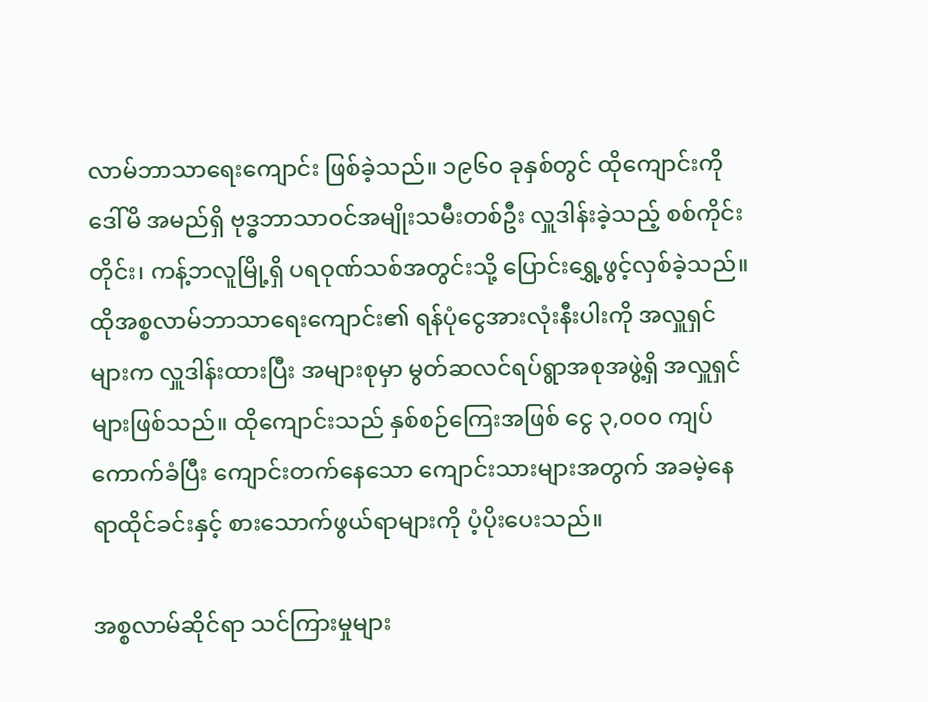လာမ်ဘာသာရေးကျောင်း ဖြစ်ခဲ့သည်။ ၁၉၆၀ ခုနှစ်တွင် ထိုကျောင်းကို ဒေါ်မိ အမည်ရှိ ဗုဒ္ဓဘာသာဝင်အမျိုးသမီးတစ်ဦး လှူဒါန်းခဲ့သည့် စစ်ကိုင်းတိုင်း၊ ကန့်ဘလူမြို့ရှိ ပရဝုဏ်သစ်အတွင်းသို့ ပြောင်းရွှေ့ဖွင့်လှစ်ခဲ့သည်။ ထိုအစ္စလာမ်ဘာသာရေးကျောင်း၏ ရန်ပုံငွေအားလုံးနီးပါးကို အလှူရှင်များက လှူဒါန်းထားပြီး အများစုမှာ မွတ်ဆလင်ရပ်ရွာအစုအဖွဲ့ရှိ အလှူရှင်များဖြစ်သည်။ ထိုကျောင်းသည် နှစ်စဉ်ကြေးအဖြစ် ငွေ ၃,၀၀၀ ကျပ် ကောက်ခံပြီး ကျောင်းတက်နေသော ကျောင်းသားများအတွက် အခမဲ့နေရာထိုင်ခင်းနှင့် စားသောက်ဖွယ်ရာများကို ပံ့ပိုးပေးသည်။

အစ္စလာမ်ဆိုင်ရာ သင်ကြားမှုများ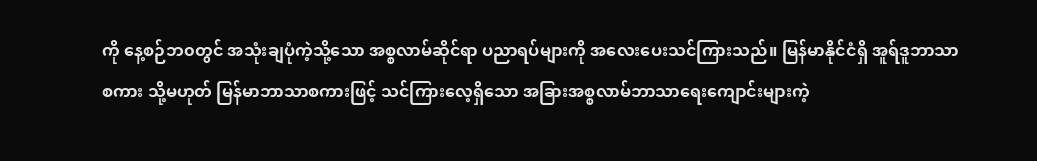ကို နေ့စဉ်ဘ၀တွင် အသုံးချပုံကဲ့သို့သော အစ္စလာမ်ဆိုင်ရာ ပညာရပ်များကို အလေးပေးသင်ကြားသည်။ မြန်မာနိုင်ငံရှိ အူရ်ဒူဘာသာစကား သို့မဟုတ် မြန်မာဘာသာစကားဖြင့် သင်ကြားလေ့ရှိသော အခြားအစ္စလာမ်ဘာသာရေးကျောင်းများကဲ့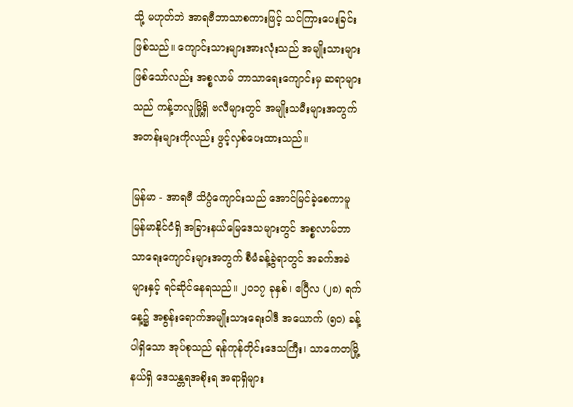သို့ မဟုတ်ဘဲ အာရဗီဘာသာစကားဖြင့် သင်ကြားပေးခြင်းဖြစ်သည်။ ကျောင်းသားများအားလုံးသည် အမျိုးသားများဖြစ်သော်လည်း အစ္စလာမ် ဘာသာရေးကျောင်းမှ ဆရာများသည် ကန့်ဘလူမြို့ရှိ ဗလီများတွင် အမျိုးသမီးများအတွက် အတန်းများကိုလည်း ဖွင့်လှစ်ပေးထားသည်။

မြန်မာ - အာရဗီ သိပ္ပံကျောင်းသည် အောင်မြင်ခဲ့စေကာမူ မြန်မာနိုင်ငံရှိ အခြားနယ်မြေဒေသများတွင် အစ္စလာမ်ဘာသာရေးကျောင်းများအတွက် စီမံခန့်ခွဲရာတွင် အခက်အခဲများနှင့် ရင်ဆိုင်နေရသည်။ ၂၀၁၇ ခုနှစ်၊ ဧပြီလ (၂၈) ရက်နေ့၌ အစွန်းရောက်အမျိုးသားရေးဝါဒီ အယောက် (၅၀) ခန့်ပါရှိသော အုပ်စုသည် ရန်ကုန်တိုင်းဒေသကြီး၊ သာကေတမြို့နယ်ရှိ ဒေသန္တရအစိုးရ အရာရှိများ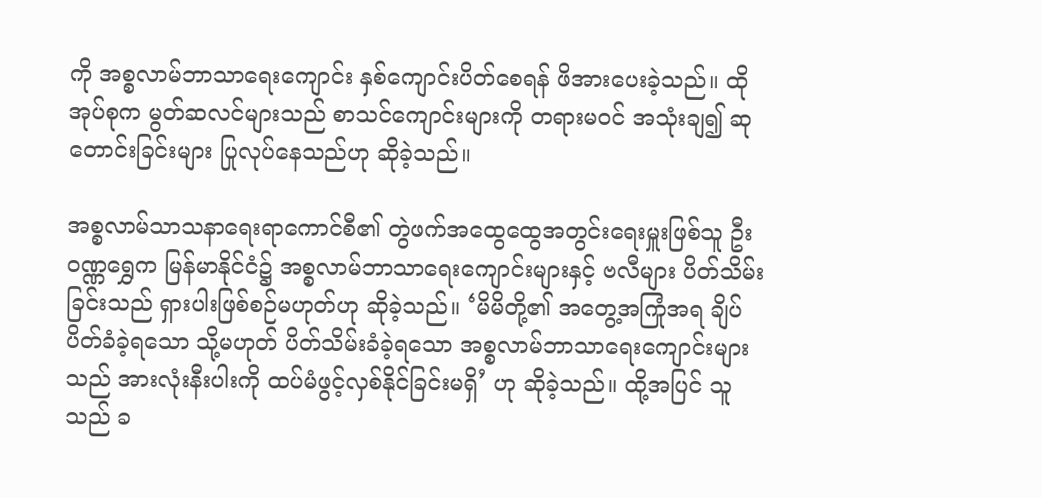ကို အစ္စလာမ်ဘာသာရေးကျောင်း နှစ်ကျောင်းပိတ်စေရန် ဖိအားပေးခဲ့သည်။ ထိုအုပ်စုက မွတ်ဆလင်များသည် စာသင်ကျောင်းများကို တရားမဝင် အသုံးချ၍ ဆုတောင်းခြင်းများ ပြုလုပ်နေသည်ဟု ဆိုခဲ့သည်။

အစ္စလာမ်သာသနာရေးရာကောင်စီ၏ တွဲဖက်အထွေထွေအတွင်းရေးမှူးဖြစ်သူ ဦးဝဏ္ဏရွှေက မြန်မာနိုင်ငံ၌ အစ္စလာမ်ဘာသာရေးကျောင်းများနှင့် ဗလီများ ပိတ်သိမ်းခြင်းသည် ရှားပါးဖြစ်စဉ်မဟုတ်ဟု ဆိုခဲ့သည်။ ‘မိမိတို့၏ အတွေ့အကြုံအရ ချိပ်ပိတ်ခံခဲ့ရသော သို့မဟုတ် ပိတ်သိမ်းခံခဲ့ရသော အစ္စလာမ်ဘာသာရေးကျောင်းများသည် အားလုံးနီးပါးကို ထပ်မံဖွင့်လှစ်နိုင်ခြင်းမရှိ’ ဟု ဆိုခဲ့သည်။ ထို့အပြင် သူသည် ခ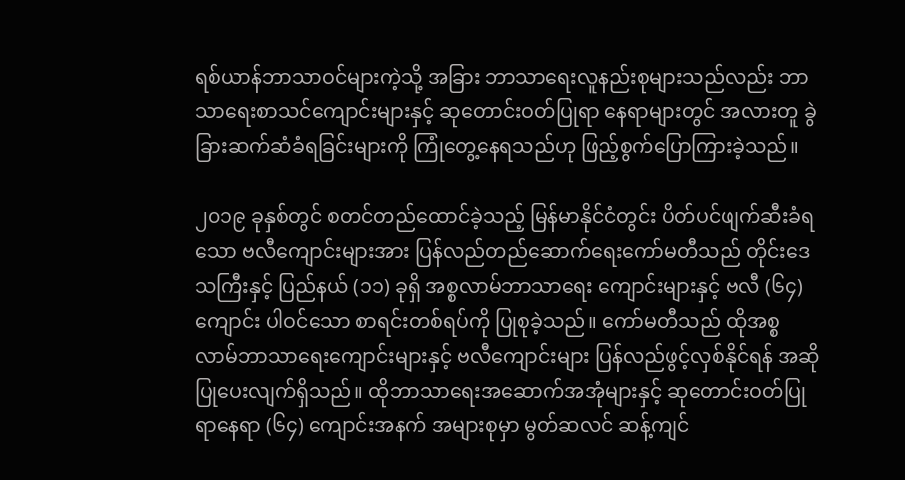ရစ်ယာန်ဘာသာဝင်များကဲ့သို့ အခြား ဘာသာရေးလူနည်းစုများသည်လည်း ဘာသာရေးစာသင်ကျောင်းများနှင့် ဆုတောင်းဝတ်ပြုရာ နေရာများတွင် အလားတူ ခွဲခြားဆက်ဆံခံရခြင်းများကို ကြုံတွေ့နေရသည်ဟု ဖြည့်စွက်ပြောကြားခဲ့သည်။

၂၀၁၉ ခုနှစ်တွင် စတင်တည်ထောင်ခဲ့သည့် မြန်မာနိုင်ငံတွင်း ပိတ်ပင်ဖျက်ဆီးခံရသော ဗလီကျောင်းများအား ပြန်လည်တည်ဆောက်ရေးကော်မတီသည် တိုင်းဒေသကြီးနှင့် ပြည်နယ် (၁၁) ခုရှိ အစ္စလာမ်ဘာသာရေး ကျောင်းများနှင့် ဗလီ (၆၄) ကျောင်း ပါဝင်သော စာရင်းတစ်ရပ်ကို ပြုစုခဲ့သည်။ ကော်မတီသည် ထိုအစ္စလာမ်ဘာသာရေးကျောင်းများနှင့် ဗလီကျောင်းများ ပြန်လည်ဖွင့်လှစ်နိုင်ရန် အဆိုပြုပေးလျက်ရှိသည်။ ထိုဘာသာရေးအဆောက်အအုံများနှင့် ဆုတောင်းဝတ်ပြုရာနေရာ (၆၄) ကျောင်းအနက် အများစုမှာ မွတ်ဆလင် ဆန့်ကျင်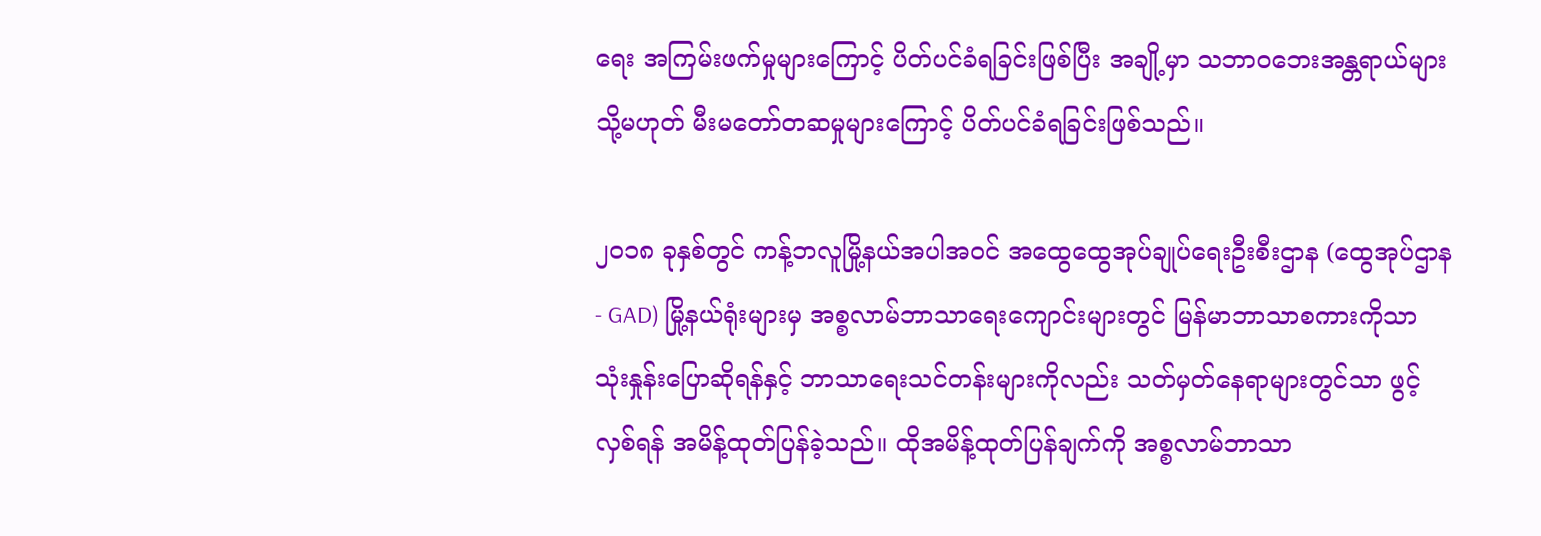ရေး အကြမ်းဖက်မှုများကြောင့် ပိတ်ပင်ခံရခြင်းဖြစ်ပြီး အချို့မှာ သဘာ၀ဘေးအန္တရာယ်များ သို့မဟုတ် မီးမတော်တဆမှုများကြောင့် ပိတ်ပင်ခံရခြင်းဖြစ်သည်။

၂၀၁၈ ခုနှစ်တွင် ကန့်ဘလူမြို့နယ်အပါအဝင် အထွေထွေအုပ်ချုပ်ရေးဦးစီးဌာန (ထွေအုပ်ဌာန - GAD) မြို့နယ်ရုံးများမှ အစ္စလာမ်ဘာသာရေးကျောင်းများတွင် မြန်မာဘာသာစကားကိုသာ သုံးနှုန်းပြောဆိုရန်နှင့် ဘာသာရေးသင်တန်းများကိုလည်း သတ်မှတ်နေရာများတွင်သာ ဖွင့်လှစ်ရန် အမိန့်ထုတ်ပြန်ခဲ့သည်။ ထိုအမိန့်ထုတ်ပြန်ချက်ကို အစ္စလာမ်ဘာသာ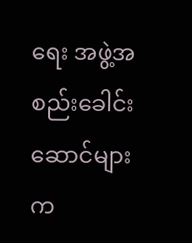ရေး အဖွဲ့အစည်းခေါင်းဆောင်များက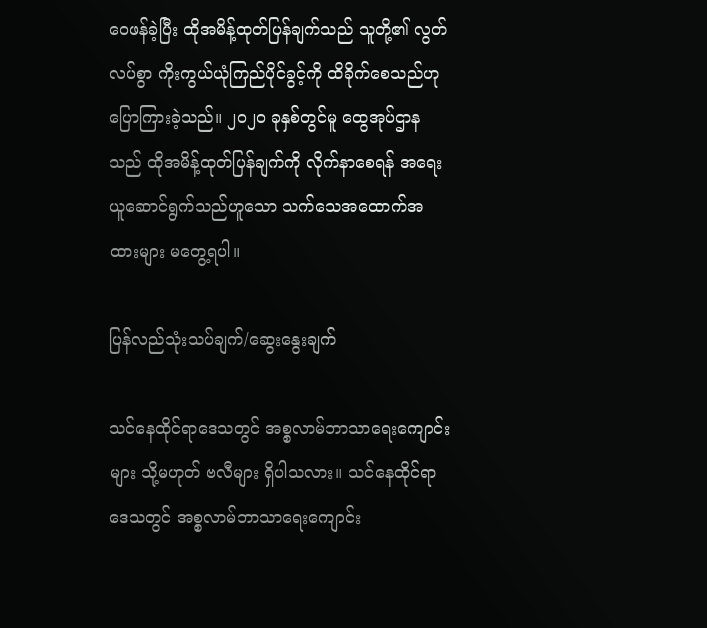ဝေဖန်ခဲ့ပြီး ထိုအမိန့်ထုတ်ပြန်ချက်သည် သူတို့၏ လွတ်လပ်စွာ ကိုးကွယ်ယုံကြည်ပိုင်ခွင့်ကို ထိခိုက်စေသည်ဟု ပြောကြားခဲ့သည်။ ၂၀၂၀ ခုနှစ်တွင်မူ ထွေအုပ်ဌာနသည် ထိုအမိန့်ထုတ်ပြန်ချက်ကို လိုက်နာစေရန် အရေးယူဆောင်ရွက်သည်ဟူသော သက်သေအထောက်အထားများ မတွေ့ရပါ။

ပြန်လည်သုံးသပ်ချက်/ဆွေးနွေးချက်

သင်နေထိုင်ရာဒေသတွင် အစ္စလာမ်ဘာသာရေးကျောင်းများ သို့မဟုတ် ဗလီများ ရှိပါသလား။ သင်နေထိုင်ရာဒေသတွင် အစ္စလာမ်ဘာသာရေးကျောင်း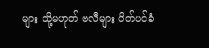များ သို့မဟုတ် ဗလီများ ပိတ်ပင်ခံ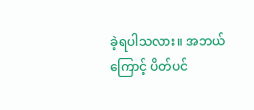ခဲ့ရပါသလား။ အဘယ်ကြောင့် ပိတ်ပင်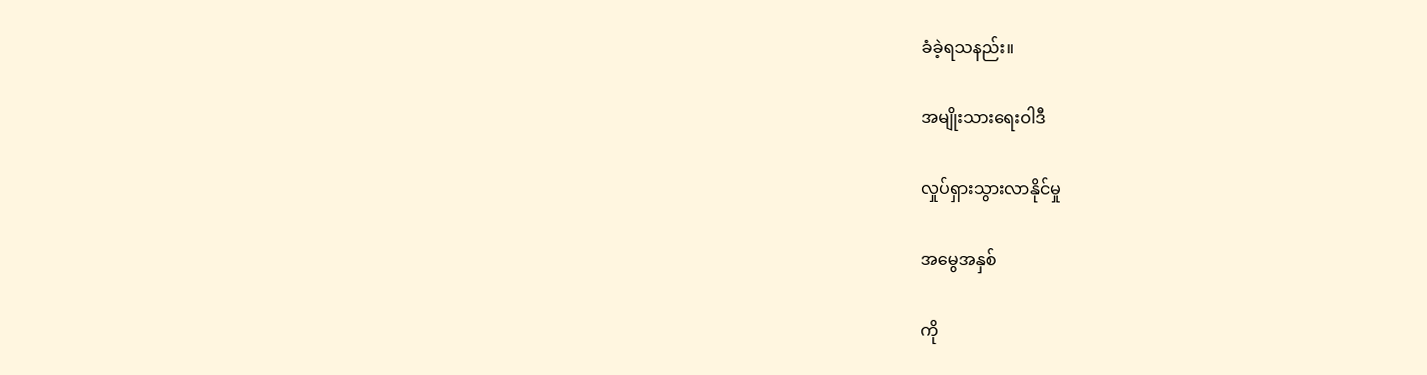ခံခဲ့ရသနည်း။

အမျိုးသားရေးဝါဒီ

လှုပ်ရှားသွားလာနိုင်မှု

အမွေအနှစ်

ကို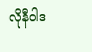လိုနီဝါဒ